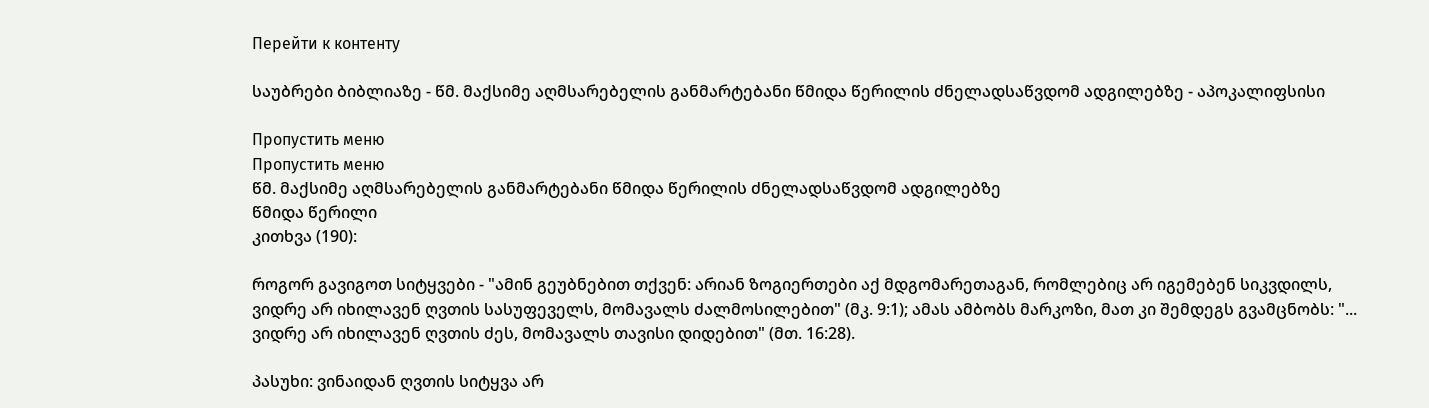Перейти к контенту

საუბრები ბიბლიაზე - წმ. მაქსიმე აღმსარებელის განმარტებანი წმიდა წერილის ძნელადსაწვდომ ადგილებზე - აპოკალიფსისი

Пропустить меню
Пропустить меню
წმ. მაქსიმე აღმსარებელის განმარტებანი წმიდა წერილის ძნელადსაწვდომ ადგილებზე
წმიდა წერილი
კითხვა (190):

როგორ გავიგოთ სიტყვები - "ამინ გეუბნებით თქვენ: არიან ზოგიერთები აქ მდგომარეთაგან, რომლებიც არ იგემებენ სიკვდილს, ვიდრე არ იხილავენ ღვთის სასუფეველს, მომავალს ძალმოსილებით" (მკ. 9:1); ამას ამბობს მარკოზი, მათ კი შემდეგს გვამცნობს: "... ვიდრე არ იხილავენ ღვთის ძეს, მომავალს თავისი დიდებით" (მთ. 16:28).

პასუხი: ვინაიდან ღვთის სიტყვა არ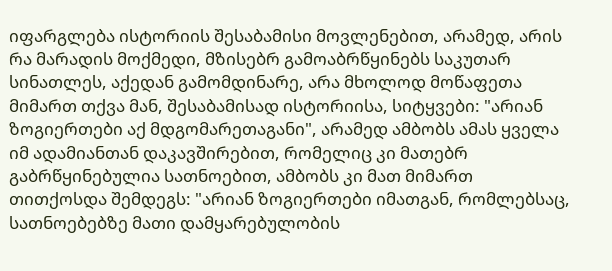იფარგლება ისტორიის შესაბამისი მოვლენებით, არამედ, არის რა მარადის მოქმედი, მზისებრ გამოაბრწყინებს საკუთარ სინათლეს, აქედან გამომდინარე, არა მხოლოდ მოწაფეთა მიმართ თქვა მან, შესაბამისად ისტორიისა, სიტყვები: "არიან ზოგიერთები აქ მდგომარეთაგანი", არამედ ამბობს ამას ყველა იმ ადამიანთან დაკავშირებით, რომელიც კი მათებრ გაბრწყინებულია სათნოებით, ამბობს კი მათ მიმართ თითქოსდა შემდეგს: "არიან ზოგიერთები იმათგან, რომლებსაც, სათნოებებზე მათი დამყარებულობის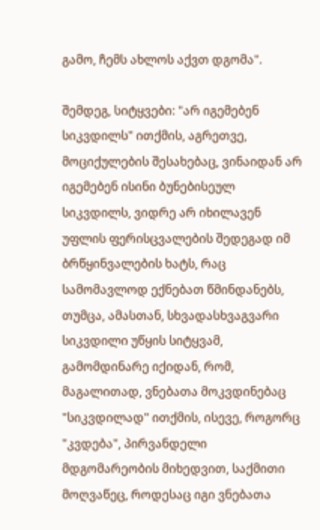გამო, ჩემს ახლოს აქვთ დგომა".

შემდეგ, სიტყვები: "არ იგემებენ სიკვდილს" ითქმის, აგრეთვე, მოციქულების შესახებაც, ვინაიდან არ იგემებენ ისინი ბუნებისეულ სიკვდილს, ვიდრე არ იხილავენ უფლის ფერისცვალების შედეგად იმ ბრწყინვალების ხატს, რაც სამომავლოდ ექნებათ წმინდანებს, თუმცა, ამასთან, სხვადასხვაგვარი სიკვდილი უწყის სიტყვამ, გამომდინარე იქიდან, რომ, მაგალითად, ვნებათა მოკვდინებაც "სიკვდილად" ითქმის, ისევე, როგორც "კვდება", პირვანდელი მდგომარეობის მიხედვით, საქმითი მოღვაწეც, როდესაც იგი ვნებათა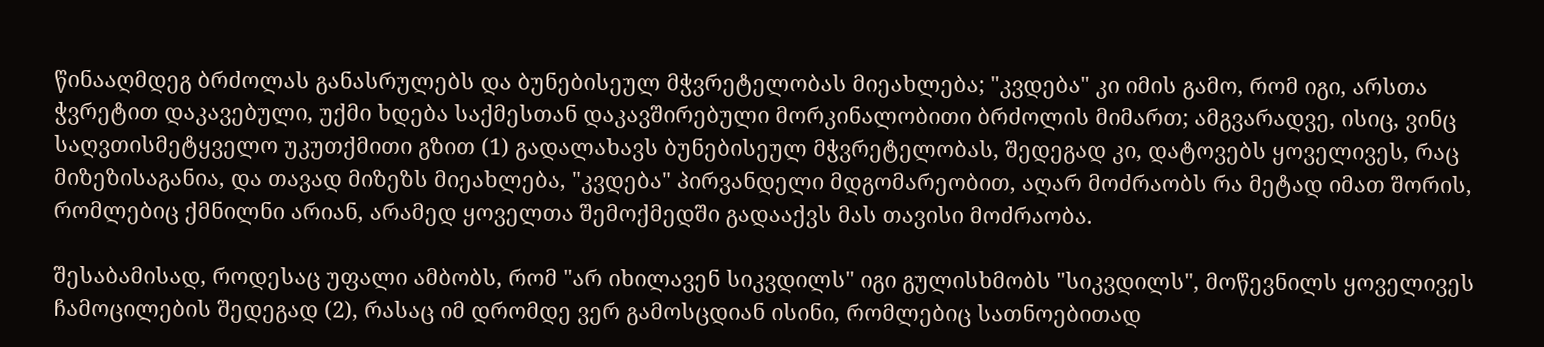წინააღმდეგ ბრძოლას განასრულებს და ბუნებისეულ მჭვრეტელობას მიეახლება; "კვდება" კი იმის გამო, რომ იგი, არსთა ჭვრეტით დაკავებული, უქმი ხდება საქმესთან დაკავშირებული მორკინალობითი ბრძოლის მიმართ; ამგვარადვე, ისიც, ვინც საღვთისმეტყველო უკუთქმითი გზით (1) გადალახავს ბუნებისეულ მჭვრეტელობას, შედეგად კი, დატოვებს ყოველივეს, რაც მიზეზისაგანია, და თავად მიზეზს მიეახლება, "კვდება" პირვანდელი მდგომარეობით, აღარ მოძრაობს რა მეტად იმათ შორის, რომლებიც ქმნილნი არიან, არამედ ყოველთა შემოქმედში გადააქვს მას თავისი მოძრაობა.

შესაბამისად, როდესაც უფალი ამბობს, რომ "არ იხილავენ სიკვდილს" იგი გულისხმობს "სიკვდილს", მოწევნილს ყოველივეს ჩამოცილების შედეგად (2), რასაც იმ დრომდე ვერ გამოსცდიან ისინი, რომლებიც სათნოებითად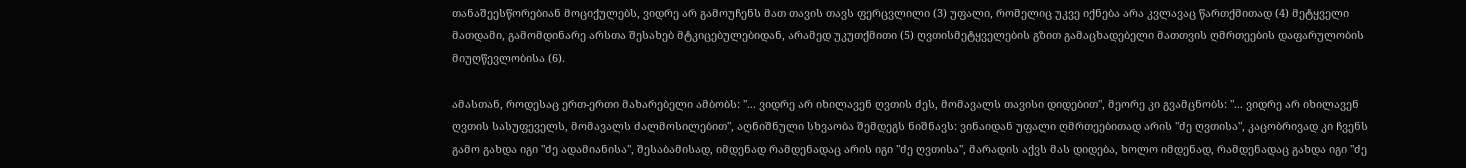თანაშეესწორებიან მოციქულებს, ვიდრე არ გამოუჩენს მათ თავის თავს ფერცვლილი (3) უფალი, რომელიც უკვე იქნება არა კვლავაც წართქმითად (4) მეტყველი მათდამი, გამომდინარე არსთა შესახებ მტკიცებულებიდან, არამედ უკუთქმითი (5) ღვთისმეტყველების გზით გამაცხადებელი მათთვის ღმრთეების დაფარულობის მიუღწევლობისა (6).

ამასთან, როდესაც ერთ-ერთი მახარებელი ამბობს: "... ვიდრე არ იხილავენ ღვთის ძეს, მომავალს თავისი დიდებით", მეორე კი გვამცნობს: "... ვიდრე არ იხილავენ ღვთის სასუფეველს, მომავალს ძალმოსილებით", აღნიშნული სხვაობა შემდეგს ნიშნავს: ვინაიდან უფალი ღმრთეებითად არის "ძე ღვთისა", კაცობრივად კი ჩვენს გამო გახდა იგი "ძე ადამიანისა", შესაბამისად, იმდენად რამდენადაც არის იგი "ძე ღვთისა", მარადის აქვს მას დიდება, ხოლო იმდენად, რამდენადაც გახდა იგი "ძე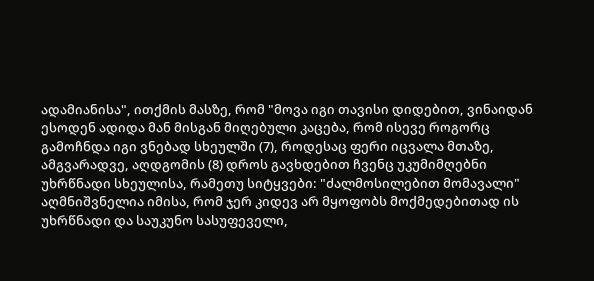ადამიანისა", ითქმის მასზე, რომ "მოვა იგი თავისი დიდებით, ვინაიდან ესოდენ ადიდა მან მისგან მიღებული კაცება, რომ ისევე როგორც გამოჩნდა იგი ვნებად სხეულში (7), როდესაც ფერი იცვალა მთაზე, ამგვარადვე, აღდგომის (8) დროს გავხდებით ჩვენც უკუმიმღებნი უხრწნადი სხეულისა, რამეთუ სიტყვები: "ძალმოსილებით მომავალი" აღმნიშვნელია იმისა, რომ ჯერ კიდევ არ მყოფობს მოქმედებითად ის უხრწნადი და საუკუნო სასუფეველი,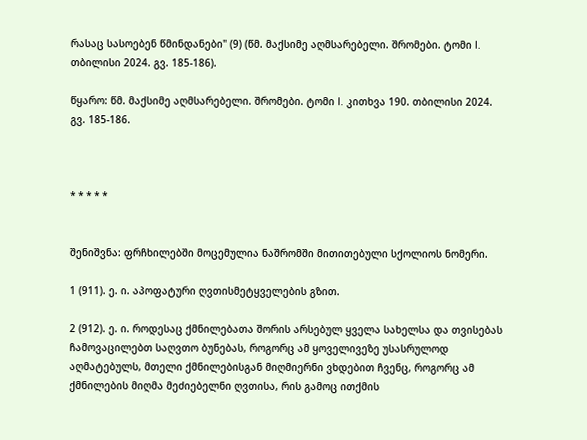რასაც სასოებენ წმინდანები" (9) (წმ. მაქსიმე აღმსარებელი. შრომები. ტომი I. თბილისი 2024. გვ. 185-186).

წყარო: წმ. მაქსიმე აღმსარებელი. შრომები. ტომი I. კითხვა 190. თბილისი 2024. გვ. 185-186.



* * * * *


შენიშვნა: ფრჩხილებში მოცემულია ნაშრომში მითითებული სქოლიოს ნომერი.

1 (911). ე. ი. აპოფატური ღვთისმეტყველების გზით.

2 (912). ე. ი. როდესაც ქმნილებათა შორის არსებულ ყველა სახელსა და თვისებას ჩამოვაცილებთ საღვთო ბუნებას, როგორც ამ ყოველივეზე უსასრულოდ აღმატებულს, მთელი ქმნილებისგან მიღმიერნი ვხდებით ჩვენც, როგორც ამ ქმნილების მიღმა მეძიებელნი ღვთისა, რის გამოც ითქმის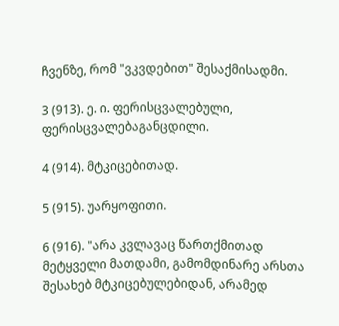ჩვენზე, რომ "ვკვდებით" შესაქმისადმი.

3 (913). ე. ი. ფერისცვალებული, ფერისცვალებაგანცდილი.

4 (914). მტკიცებითად.

5 (915). უარყოფითი.

6 (916). "არა კვლავაც წართქმითად მეტყველი მათდამი, გამომდინარე არსთა შესახებ მტკიცებულებიდან, არამედ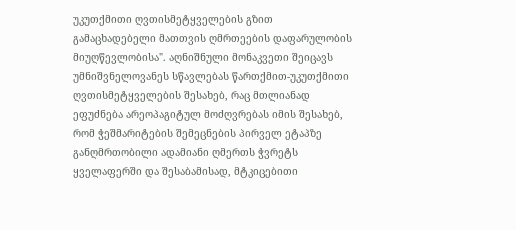უკუთქმითი ღვთისმეტყველების გზით გამაცხადებელი მათთვის ღმრთეების დაფარულობის მიუღწევლობისა". აღნიშნული მონაკვეთი შეიცავს უმნიშვნელოვანეს სწავლებას წართქმით-უკუთქმითი ღვთისმეტყველების შესახებ, რაც მთლიანად ეფუძნება არეოპაგიტულ მოძღვრებას იმის შესახებ, რომ ჭეშმარიტების შემეცნების პირველ ეტაპზე განღმრთობილი ადამიანი ღმერთს ჭვრეტს ყველაფერში და შესაბამისად, მტკიცებითი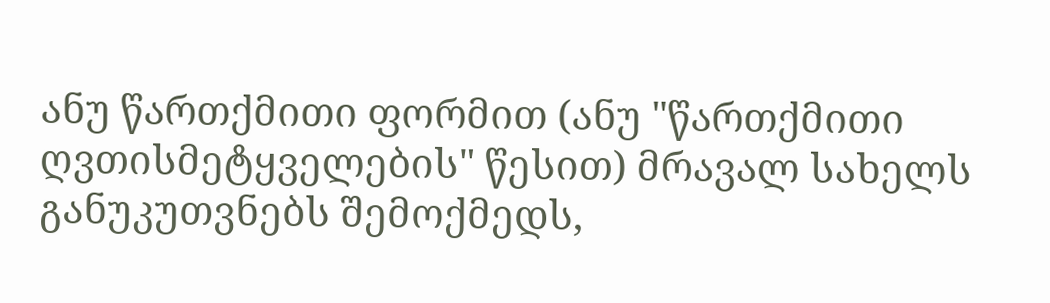ანუ წართქმითი ფორმით (ანუ "წართქმითი ღვთისმეტყველების" წესით) მრავალ სახელს განუკუთვნებს შემოქმედს,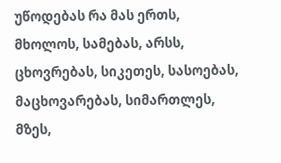უწოდებას რა მას ერთს, მხოლოს, სამებას, არსს, ცხოვრებას, სიკეთეს, სასოებას, მაცხოვარებას, სიმართლეს, მზეს,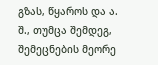გზას, წყაროს და ა. შ., თუმცა შემდეგ, შემეცნების მეორე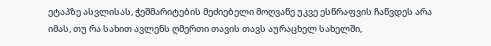ეტაპზე ასვლისას, ჭეშმარიტების მეძიებელი მოღვაწე უკვე ესწრაფვის ჩაწვდეს არა იმას, თუ რა სახით ავლენს ღმერთი თავის თავს აურაცხელ სახელში,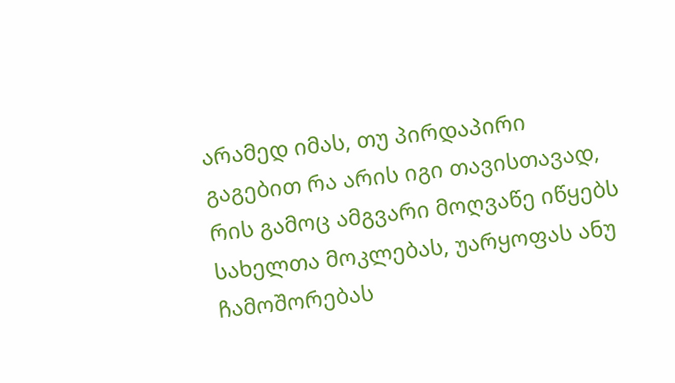არამედ იმას, თუ პირდაპირი გაგებით რა არის იგი თავისთავად, რის გამოც ამგვარი მოღვაწე იწყებს სახელთა მოკლებას, უარყოფას ანუ ჩამოშორებას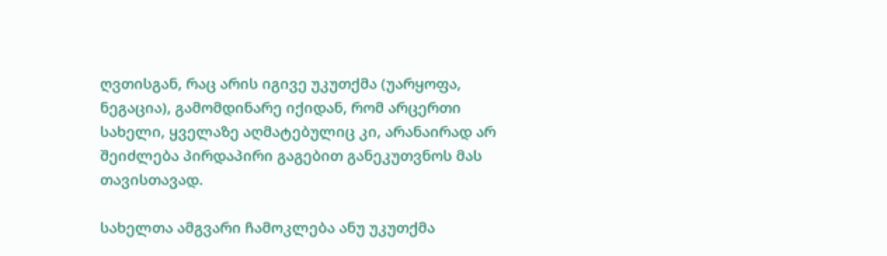ღვთისგან, რაც არის იგივე უკუთქმა (უარყოფა, ნეგაცია), გამომდინარე იქიდან, რომ არცერთი სახელი, ყველაზე აღმატებულიც კი, არანაირად არ შეიძლება პირდაპირი გაგებით განეკუთვნოს მას თავისთავად.

სახელთა ამგვარი ჩამოკლება ანუ უკუთქმა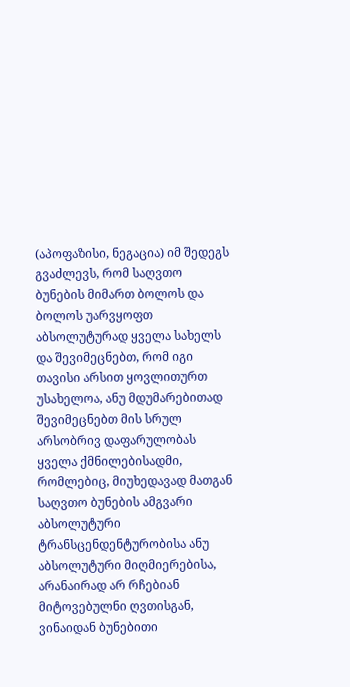(აპოფაზისი, ნეგაცია) იმ შედეგს გვაძლევს, რომ საღვთო ბუნების მიმართ ბოლოს და ბოლოს უარვყოფთ აბსოლუტურად ყველა სახელს და შევიმეცნებთ, რომ იგი თავისი არსით ყოვლითურთ უსახელოა, ანუ მდუმარებითად შევიმეცნებთ მის სრულ არსობრივ დაფარულობას ყველა ქმნილებისადმი, რომლებიც, მიუხედავად მათგან საღვთო ბუნების ამგვარი აბსოლუტური ტრანსცენდენტურობისა ანუ აბსოლუტური მიღმიერებისა, არანაირად არ რჩებიან მიტოვებულნი ღვთისგან, ვინაიდან ბუნებითი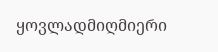ყოვლადმიღმიერი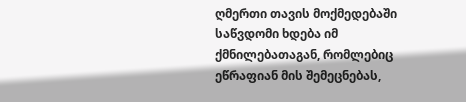ღმერთი თავის მოქმედებაში საწვდომი ხდება იმ ქმნილებათაგან, რომლებიც ეწრაფიან მის შემეცნებას,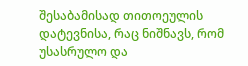შესაბამისად თითოეულის დატევნისა, რაც ნიშნავს, რომ უსასრულო და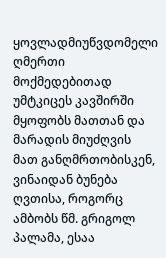ყოვლადმიუწვდომელი ღმერთი მოქმედებითად უმტკიცეს კავშირში მყოფობს მათთან და მარადის მიუძღვის მათ განღმრთობისკენ, ვინაიდან ბუნება ღვთისა, როგორც ამბობს წმ. გრიგოლ პალამა, ესაა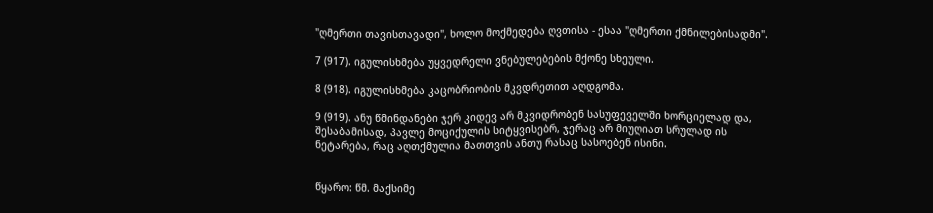"ღმერთი თავისთავადი", ხოლო მოქმედება ღვთისა - ესაა "ღმერთი ქმნილებისადმი".

7 (917). იგულისხმება უყვედრელი ვნებულებების მქონე სხეული.

8 (918). იგულისხმება კაცობრიობის მკვდრეთით აღდგომა.

9 (919). ანუ წმინდანები ჯერ კიდევ არ მკვიდრობენ სასუფეველში ხორციელად და, შესაბამისად, პავლე მოციქულის სიტყვისებრ, ჯერაც არ მიუღიათ სრულად ის ნეტარება, რაც აღთქმულია მათთვის ანთუ რასაც სასოებენ ისინი.


წყარო: წმ. მაქსიმე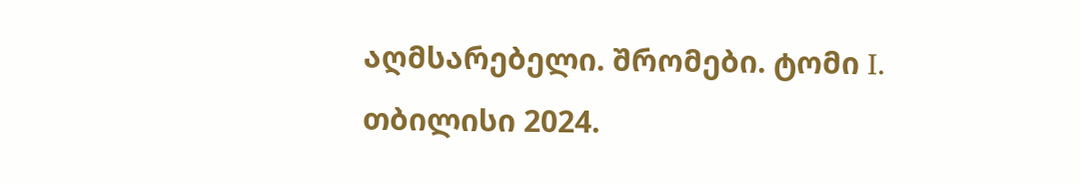აღმსარებელი. შრომები. ტომი I. თბილისი 2024.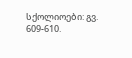სქოლიოები: გვ. 609-610.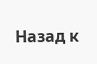Назад к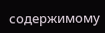содержимому